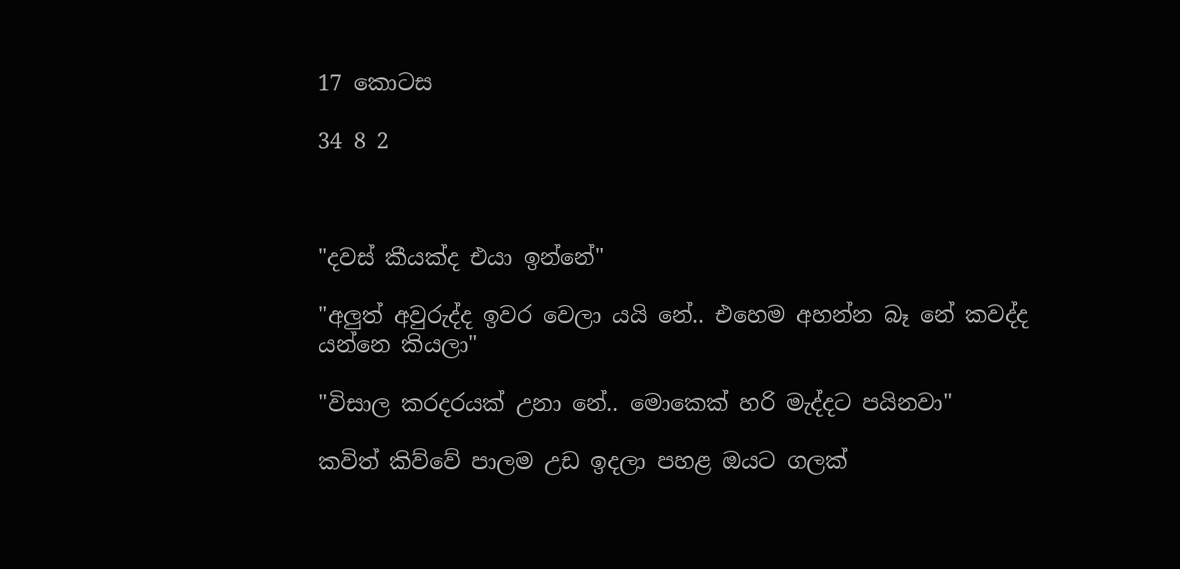17 කොටස

34 8 2



"දවස් කීයක්ද එයා ඉන්නේ"

"අලුත් අවුරුද්ද ඉවර වෙලා යයි නේ.. එහෙම අහන්න බෑ නේ කවද්ද යන්නෙ කියලා"

"විසාල කරදරයක් උනා නේ.. මොකෙක් හරි මැද්දට පයිනවා"

කවිත් කිව්වේ පාලම උඩ ඉදලා පහළ ඔයට ගලක්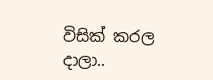විසික් කරල දාලා..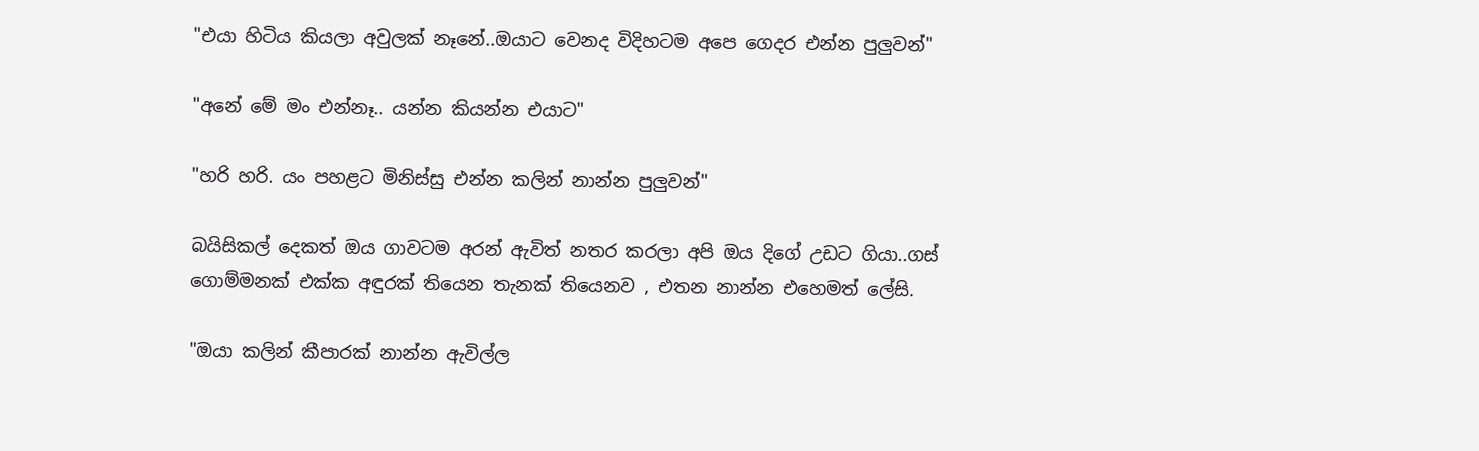"එයා හිටිය කියලා අවුලක් නෑනේ..ඔයාට වෙනද විදිහටම අපෙ ගෙදර එන්න පුලුවන්"

"අනේ මේ මං එන්නෑ.. යන්න කියන්න එයාට"

"හරි හරි. යං පහළට මිනිස්සු එන්න කලින් නාන්න පුලුවන්"

බයිසිකල් දෙකත් ඔය ගාවටම අරන් ඇවිත් නතර කරලා අපි ඔය දිගේ උඩට ගියා..ගස් ගොම්මනක් එක්ක අඳුරක් තියෙන තැනක් තියෙනව , එතන නාන්න එහෙමත් ලේසි.

"ඔයා කලින් කීපාරක් නාන්න ඇවිල්ල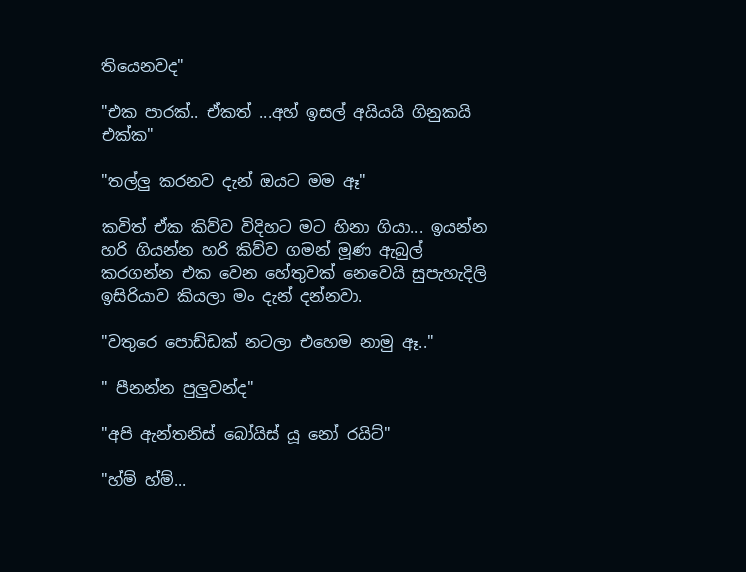තියෙනවද"

"එක පාරක්.. ඒකත් ...අහ් ඉසල් අයියයි ගිනුකයි එක්ක"

"තල්ලු කරනව දැන් ඔයට මම ඈ"

කවිත් ඒක කිව්ව විදිහට මට හිනා ගියා... ඉයන්න හරි ගියන්න හරි කිව්ව ගමන් මූණ ඇබුල් කරගන්න එක වෙන හේතුවක් නෙවෙයි සුපැහැදිලි ඉසිරියාව කියලා මං දැන් දන්නවා.

"වතුරෙ පොඩ්ඩක් නටලා එහෙම නාමු ඈ.."

" පීනන්න පුලුවන්ද"

"අපි ඇන්තනිස් බෝයිස් යූ නෝ රයිට්"

"හ්ම් හ්ම්...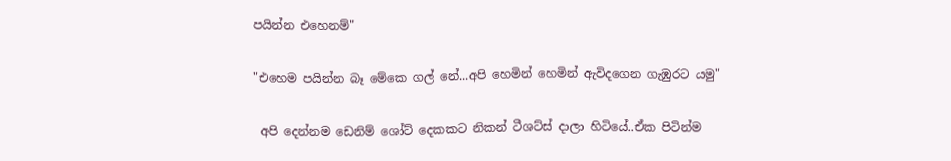පයින්න එහෙනම්"

"එහෙම පයින්න බෑ මේකෙ ගල් නේ...අපි හෙමින් හෙමින් ඇවිදගෙන ගැඹුරට යමු"

 අපි දෙන්නම ඩෙනිම් ශෝට් දෙකකට නිකන් ටීශට්ස් දාලා හිටියේ..ඒක පිටින්ම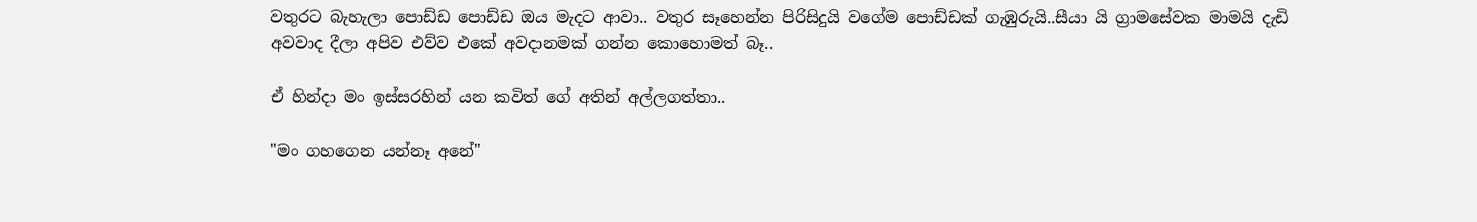වතුරට බැහැලා පොඩ්ඩ පොඩ්ඩ ඔය මැදට ආවා.. වතුර සෑහෙන්න පිරිසිදුයි වගේම පොඩ්ඩක් ගැඹුරුයි..සීයා යි ග්‍රාමසේවක මාමයි දැඩි අවවාද දීලා අපිව එව්ව එකේ අවදානමක් ගන්න කොහොමත් බෑ..

ඒ හින්දා මං ඉස්සරහින් යන කවිත් ගේ අතින් අල්ලගත්තා..

"මං ගහගෙන යන්නෑ අනේ"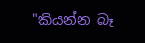"කියන්න බෑ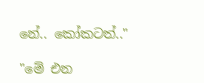නේ.. කෝකටත්.."

"මේ එන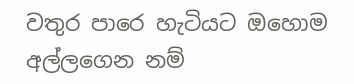වතුර පාරෙ හැටියට ඔහොම අල්ලගෙන නම්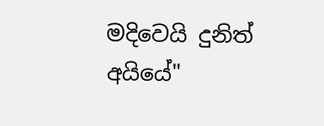මදිවෙයි දුනිත් අයියේ"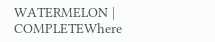WATERMELON | COMPLETEWhere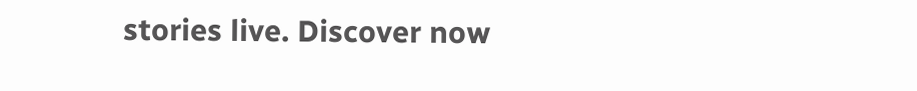stories live. Discover now